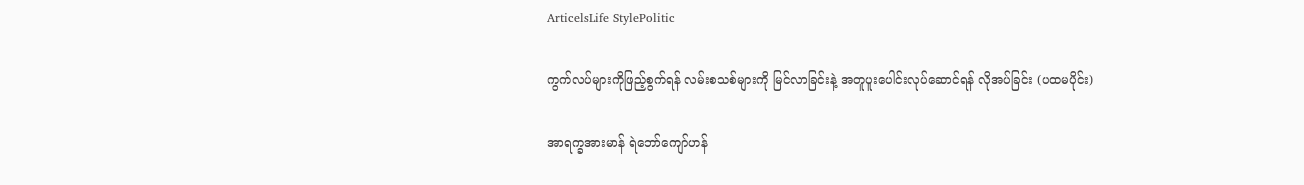ArticelsLife StylePolitic

ကွက်လပ်များကိုဖြည့်စွက်ရန် လမ်းစသစ်များကို မြင်လာခြင်းနဲ့ အတူပူးပေါင်းလုပ်ဆောင်ရန် လိုအပ်ခြင်း (ပထမပိုင်း)

အာရက္ခအားမာန် ရဲဘော်ကျော်ဟန်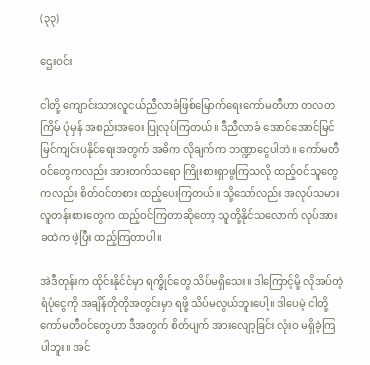(၃၃)

ဌေးဝင်း

ငါတို့ ကျောင်းသားလူငယ်ညီလာခံဖြစ်မြောက်ရေးကော်မတီဟာ တလတကြိမ် ပုံမှန် အစည်းအဝေး ပြုလုပ်ကြတယ်။ ဒီညီလာခံ အောင်အောင်မြင်မြင်ကျင်းပနိုင်ရေးအတွက် အဓိက လိုချက်က ဘဏ္ဍာငွေပါဘဲ။ ကော်မတီဝင်တွေကလည်း အားတက်သရော ကြိုးစားရှာဖွကြသလို ထည့်ဝင်သူတွေကလည်း စိတ်ဝင်တစား ထည့်ပေးကြတယ်။ သို့သော်လည်း အလုပ်သမား လူတန်းစားတွေက ထည့်ဝင်ကြတာဆိုတော့ သူတို့နိုင်သလောက် လုပ်အားခထဲက ဖဲ့ပြီး ထည့်ကြတာပါ။

အဲဒီတုန်းက ထိုင်းနိုင်ငံမှာ ရက္ခိုင်တွေ သိပ်မရှိသေး။ ဒါကြောင့်မို့ လိုအပ်တဲ့ ရံပုံငွေကို အချိန်တိုတိုအတွင်းမှာ ရဖို့ သိပ်မလွယ်ဘူးပေါ့။ ဒါပေမဲ့ ငါတို့ ကော်မတီဝင်တွေဟာ ဒီအတွက် စိတ်ပျက် အားလျော့ခြင်း လုံးဝ မရှိခဲ့ကြပါဘူး။ အင်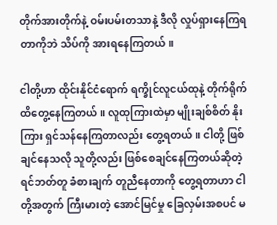တိုက်အားတိုက်နဲ့ ဝမ်းပမ်းတသာနဲ့ ဒီလို လှုပ်ရှားနေကြရတာကိုဘဲ သိပ်ကို အားရနေကြတယ်။

ငါတို့ဟာ ထိုင်းနိုင်ငံရောက် ရက္ခိုင်လူငယ်ထုနဲ့ တိုက်ရိုက် ထိတွေ့နေကြတယ်။ လူထုကြားထဲမှာ မျိုးချစ်စိတ် နိုးကြား ရှင်သန်နေကြတာလည်း တွေ့ရတယ်။ ငါတို့ ဖြစ်ချင်နေသလို သူတို့လည်း ဖြစ်စေချင်နေကြတယ်ဆိုတဲ့ ရင်ဘတ်တူ ခံစားချက် တူညီနေတာကို တွေ့ရတာဟာ ငါတို့အတွက် ကြီးမားတဲ့ အောင်မြင်မှု ခြေလှမ်းအစပင် မ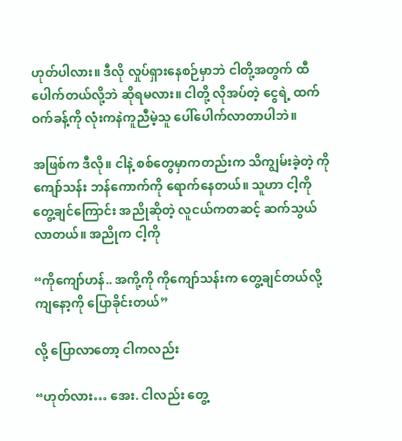ဟုတ်ပါလား။ ဒီလို လှုပ်ရှားနေစဉ်မှာဘဲ ငါတို့အတွက် ထီပေါက်တယ်လို့ဘဲ ဆိုရမလား။ ငါတို့ လိုအပ်တဲ့ ငွေရဲ့ ထက်ဝက်ခန့်ကို လုံးကနဲကူညီမဲ့သူ ပေါ်ပေါက်လာတာပါဘဲ။

အဖြစ်က ဒီလို။ ငါနဲ့ စစ်တွေမှာကတည်းက သိကျွမ်းခဲ့တဲ့ ကိုကျော်သန်း ဘန်ကောက်ကို ရောက်နေတယ်။ သူဟာ ငါ့ကို တွေ့ချင်ကြောင်း အညိုဆိုတဲ့ လူငယ်ကတဆင့် ဆက်သွယ်လာတယ်။ အညိုက ငါ့ကို

“ကိုကျော်ဟန်.. အကို့ကို ကိုကျော်သန်းက တွေ့ချင်တယ်လို့ ကျနော့ကို ပြောခိုင်းတယ်”

လို့ ပြောလာတော့ ငါကလည်း

“ဟုတ်လား… အေး. ငါလည်း တွေ့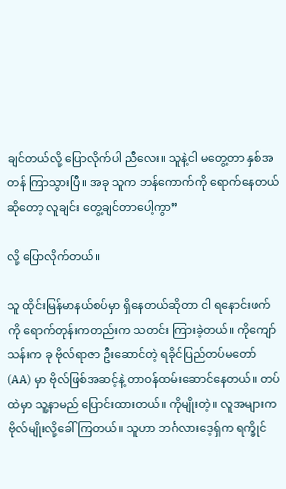ချင်တယ်လို့ ပြောလိုက်ပါ ညီလေး။ သူနဲ့ငါ မတွေ့တာ နှစ်အတန် ကြာသွားပြီ။ အခု သူက ဘန်ကောက်ကို ရောက်နေတယ်ဆိုတော့ လူချင်း တွေ့ချင်တာပေါ့ကွာ”

လို့ ပြောလိုက်တယ်။

သူ ထိုင်းမြန်မာနယ်စပ်မှာ ရှိနေတယ်ဆိုတာ ငါ ရနောင်းဖက်ကို ရောက်တုန်းကတည်းက သတင်း ကြားခဲ့တယ်။ ကိုကျော်သန်းက ခု ဗိုလ်ရာဇာ ဦးဆောင်တဲ့ ရခိုင်ပြည်တပ်မတော် (AA) မှာ ဗိုလ်ဖြစ်အဆင့်နဲ့ တာဝန်ထမ်းဆောင်နေတယ်။ တပ်ထဲမှာ သူ့နာမည် ပြောင်းထားတယ်။ ကိုမျိုးတဲ့။ လူအများက ဗိုလ်မျိုးလို့ခေါ်ကြတယ်။ သူဟာ ဘင်္ဂလားဒေ့ရှ်က ရက္ခိုင်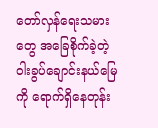တော်လှန်ရေးသမားတွေ အခြေစိုက်ခဲ့တဲ့ ဝါးခွပ်ချောင်းနယ်မြေကို ရောက်ရှိနေတုန်း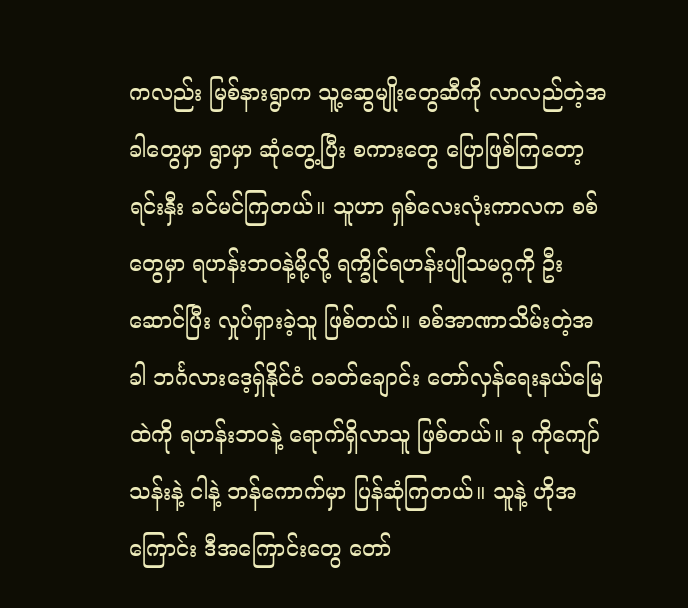ကလည်း မြစ်နားရွာက သူ့ဆွေမျိုးတွေဆီကို လာလည်တဲ့အခါတွေမှာ ရွာမှာ ဆုံတွေ့ပြီး စကားတွေ ပြောဖြစ်ကြတော့ ရင်းနှီး ခင်မင်ကြတယ်။ သူဟာ ရှစ်လေးလုံးကာလက စစ်တွေမှာ ရဟန်းဘဝနဲ့မို့လို့ ရက္ခိုင်ရဟန်းပျိုသမဂ္ဂကို ဦးဆောင်ပြီး လှုပ်ရှားခဲ့သူ ဖြစ်တယ်။ စစ်အာဏာသိမ်းတဲ့အခါ ဘင်္ဂလားဒေ့ရှ်နိုင်ငံ ဝခတ်ချောင်း တော်လှန်ရေးနယ်မြေထဲကို ရဟန်းဘဝနဲ့ ရောက်ရှိလာသူ ဖြစ်တယ်။ ခု ကိုကျော်သန်းနဲ့ ငါနဲ့ ဘန်ကောက်မှာ ပြန်ဆုံကြတယ်။ သူနဲ့ ဟိုအကြောင်း ဒီအကြောင်းတွေ တော်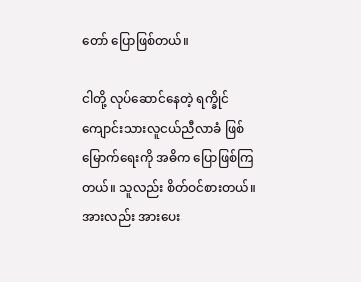တော် ပြောဖြစ်တယ်။

ငါတို့ လုပ်ဆောင်နေတဲ့ ရက္ခိုင်ကျောင်းသားလူငယ်ညီလာခံ ဖြစ်မြောက်ရေးကို အဓိက ပြောဖြစ်ကြတယ်။ သူလည်း စိတ်ဝင်စားတယ်။ အားလည်း အားပေး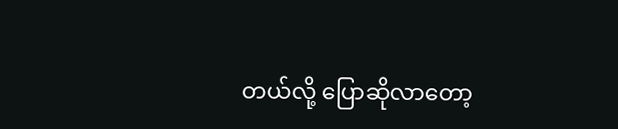တယ်လို့ ပြောဆိုလာတော့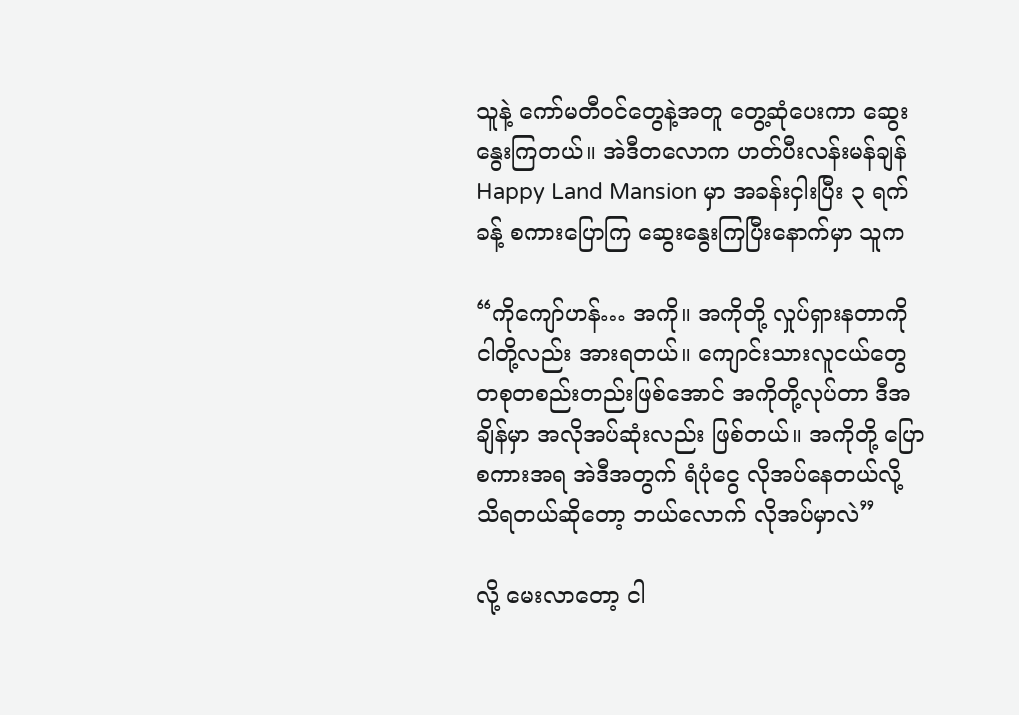သူနဲ့ ကော်မတီဝင်တွေနဲ့အတူ တွေ့ဆုံပေးကာ ဆွေးနွေးကြတယ်။ အဲဒီတလောက ဟတ်ပီးလန်းမန်ချန် Happy Land Mansion မှာ အခန်းငှါးပြီး ၃ ရက်ခန့် စကားပြောကြ ဆွေးနွေးကြပြီးနောက်မှာ သူက

“ကိုကျော်ဟန်… အကို။ အကိုတို့ လှုပ်ရှားနတာကို ငါတို့လည်း အားရတယ်။ ကျောင်းသားလူငယ်တွေ တစုတစည်းတည်းဖြစ်အောင် အကိုတို့လုပ်တာ ဒီအချိန်မှာ အလိုအပ်ဆုံးလည်း ဖြစ်တယ်။ အကိုတို့ ပြောစကားအရ အဲဒီအတွက် ရံပုံငွေ လိုအပ်နေတယ်လို့ သိရတယ်ဆိုတော့ ဘယ်လောက် လိုအပ်မှာလဲ”

လို့ မေးလာတော့ ငါ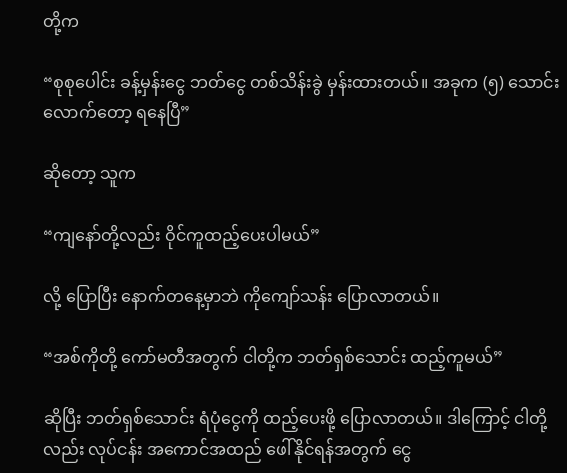တို့က

“စုစုပေါင်း ခန့်မှန်းငွေ ဘတ်ငွေ တစ်သိန်းခွဲ မှန်းထားတယ်။ အခုက (၅) သောင်းလောက်တော့ ရနေပြီ”

ဆိုတော့ သူက

“ကျနော်တို့လည်း ဝိုင်ကူထည့်ပေးပါမယ်”

လို့ ပြောပြီး နောက်တနေ့မှာဘဲ ကိုကျော်သန်း ပြောလာတယ်။

“အစ်ကိုတို့ ကော်မတီအတွက် ငါတို့က ဘတ်ရှစ်သောင်း ထည့်ကူမယ်”

ဆိုပြီး ဘတ်ရှစ်သောင်း ရံပုံငွေကို ထည့်ပေးဖို့ ပြောလာတယ်။ ဒါကြောင့် ငါတို့လည်း လုပ်ငန်း အကောင်အထည် ဖေါ်နိုင်ရန်အတွက် ငွေ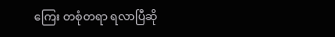ကြေး တစုံတရာ ရလာပြီဆို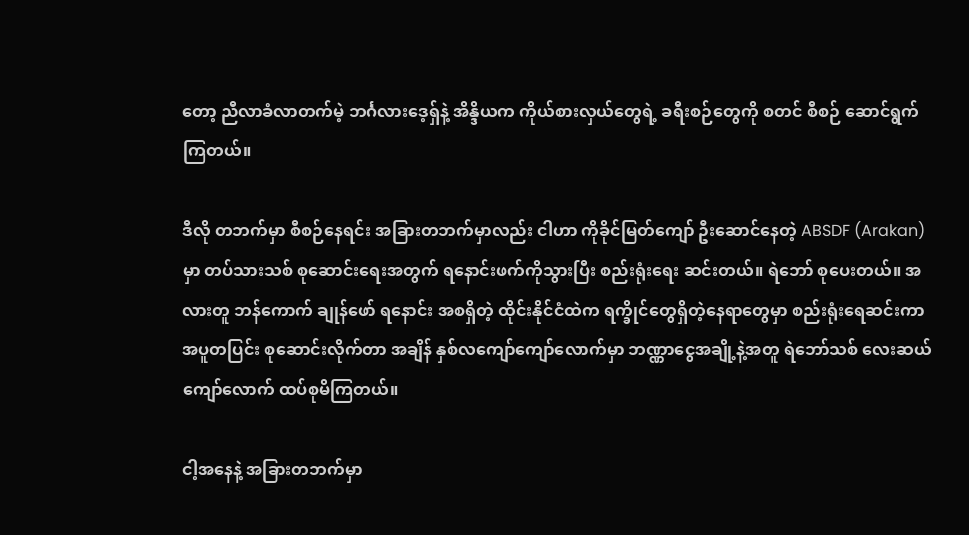တော့ ညီလာခံလာတက်မဲ့ ဘင်္ဂလားဒေ့ရှ်နဲ့ အိန္ဒိယက ကိုယ်စားလှယ်တွေရဲ့ ခရီးစဉ်တွေကို စတင် စီစဉ် ဆောင်ရွက်ကြတယ်။

ဒီလို တဘက်မှာ စီစဉ်နေရင်း အခြားတဘက်မှာလည်း ငါဟာ ကိုခိုင်မြတ်ကျော် ဦးဆောင်နေတဲ့ ABSDF (Arakan) မှာ တပ်သားသစ် စုဆောင်းရေးအတွက် ရနောင်းဖက်ကိုသွားပြီး စည်းရုံးရေး ဆင်းတယ်။ ရဲဘော် စုပေးတယ်။ အလားတူ ဘန်ကောက် ချုန်ဖော် ရနောင်း အစရှိတဲ့ ထိုင်းနိုင်ငံထဲက ရက္ခိုင်တွေရှိတဲ့နေရာတွေမှာ စည်းရုံးရေဆင်းကာ အပူတပြင်း စုဆောင်းလိုက်တာ အချိန် နှစ်လကျော်ကျော်လောက်မှာ ဘဏ္ဏာငွေအချို့နဲ့အတူ ရဲဘော်သစ် လေးဆယ်ကျော်လောက် ထပ်စုမိကြတယ်။

ငါ့အနေနဲ့ အခြားတဘက်မှာ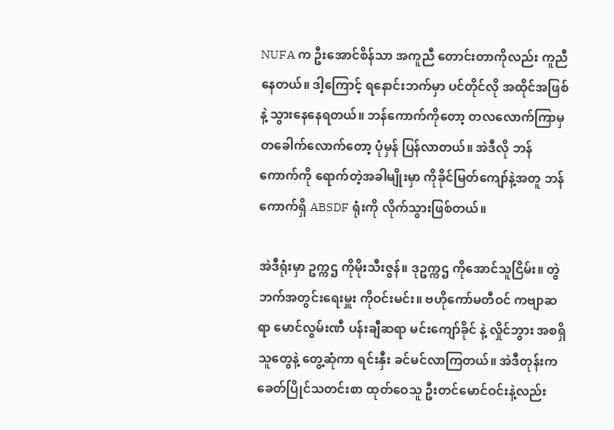NUFA က ဦးအောင်စိန်သာ အကူညီ တောင်းတာကိုလည်း ကူညီနေတယ်။ ဒါ့ကြောင့် ရနောင်းဘက်မှာ ပင်တိုင်လို အထိုင်အဖြစ်နဲ့ သွားနေနေရတယ်။ ဘန်ကောက်ကိုတော့ တလလောက်ကြာမှ တခေါက်လောက်တော့ ပုံမှန် ပြန်လာတယ်။ အဲဒီလို ဘန်ကောက်ကို ရောက်တဲ့အခါမျိုးမှာ ကိုခိုင်မြတ်ကျော်နဲ့အတူ ဘန်ကောက်ရှိ ABSDF ရုံးကို လိုက်သွားဖြစ်တယ်။

အဲဒီရုံးမှာ ဥက္ကဌ ကိုမိုးသီးဇွန်။ ဒုဥက္ကဌ ကိုအောင်သူငြိမ်း။ တွဲဘက်အတွင်းရေးမှူး ကိုဝင်းမင်း။ ဗဟိုကော်မတီဝင် ကဗျာဆရာ မောင်လွမ်းဏီ ပန်းချီဆရာ မင်းကျော်ခိုင် နဲ့ လှိုင်ဘွား အစရှိသူတွေနဲ့ တွေ့ဆုံကာ ရင်းနှီး ခင်မင်လာကြတယ်။ အဲဒီတုန်းက ခေတ်ပြိုင်သတင်းစာ ထုတ်ဝေသူ ဦးတင်မောင်ဝင်းနဲ့လည်း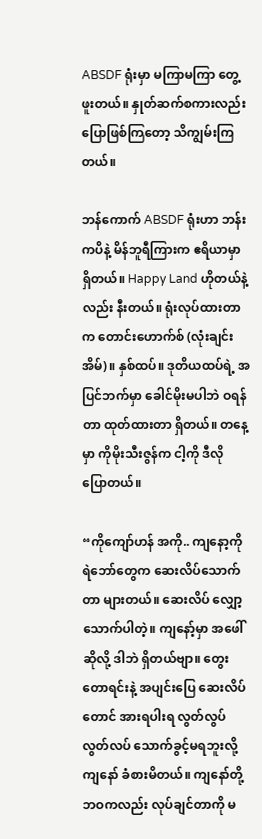ABSDF ရုံးမှာ မကြာမကြာ တွေ့ဖူးတယ်။ နှုတ်ဆက်စကားလည်း ပြောဖြစ်ကြတော့ သိကျွမ်းကြတယ်။

ဘန်ကောက် ABSDF ရုံးဟာ ဘန်းကပိနဲ့ မိန်ဘူရီကြားက ဧရိယာမှာ ရှိတယ်။ Happy Land ဟိုတယ်နဲ့လည်း နီးတယ်။ ရုံးလုပ်ထားတာက တောင်းဟောက်စ် (လုံးချင်းအိမ်)။ နှစ်ထပ်။ ဒုတိယထပ်ရဲ့ အပြင်ဘက်မှာ ခေါင်မိုးမပါဘဲ ဝရန်တာ ထုတ်ထားတာ ရှိတယ်။ တနေ့မှာ ကိုမိုးသီးဇွန်က ငါ့ကို ဒီလို ပြောတယ်။

“ကိုကျော်ဟန် အကို.. ကျနော့ကို ရဲဘော်တွေက ဆေးလိပ်သောက်တာ များတယ်။ ဆေးလိပ် လျှော့သောက်ပါတဲ့။ ကျနော့်မှာ အဖေါ်ဆိုလို့ ဒါဘဲ ရှိတယ်ဗျာ။ တွေးတောရင်းနဲ့ အပျင်းပြေ ဆေးလိပ်တောင် အားရပါးရ လွတ်လွပ်လွတ်လပ် သောက်ခွင့်မရဘူးလို့ ကျနော် ခံစားမိတယ်။ ကျနော်တို့ ဘဝကလည်း လုပ်ချင်တာကို မ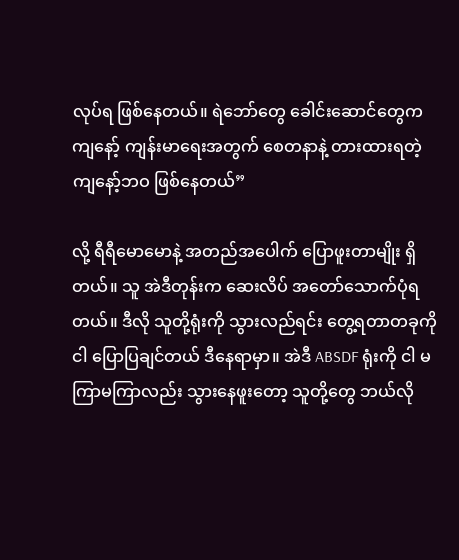လုပ်ရ ဖြစ်နေတယ်။ ရဲဘော်တွေ ခေါင်းဆောင်တွေက ကျနော့် ကျန်းမာရေးအတွက် စေတနာနဲ့ တားထားရတဲ့ ကျနော့်ဘဝ ဖြစ်နေတယ်”

လို့ ရီရီမောမောနဲ့ အတည်အပေါက် ပြောဖူးတာမျိုး ရှိတယ်။ သူ အဲဒီတုန်းက ဆေးလိပ် အတော်သောက်ပုံရတယ်။ ဒီလို သူတို့ရုံးကို သွားလည်ရင်း တွေ့ရတာတခုကို ငါ ပြောပြချင်တယ် ဒီနေရာမှာ။ အဲဒီ ABSDF ရုံးကို ငါ မကြာမကြာလည်း သွားနေဖူးတော့ သူတို့တွေ ဘယ်လို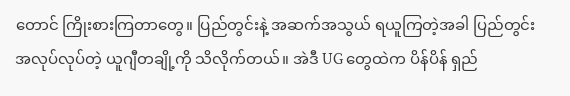တောင် ကြိုးစားကြတာတွေ။ ပြည်တွင်းနဲ့ အဆက်အသွယ် ရယူကြတဲ့အခါ ပြည်တွင်း အလုပ်လုပ်တဲ့ ယူဂျီတချို့ကို သိလိုက်တယ်။ အဲဒီ UG တွေထဲက ပိန်ပိန် ရှည်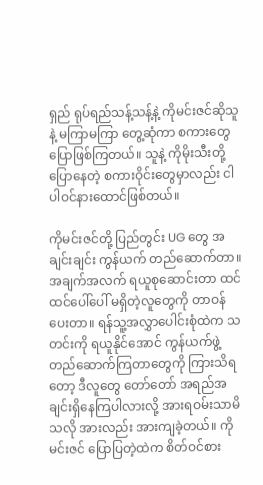ရှည် ရုပ်ရည်သန့်သန့်နဲ့ ကိုမင်းဇင်ဆိုသူနဲ့ မကြာမကြာ တွေ့ဆုံကာ စကားတွေ ပြောဖြစ်ကြတယ်။ သူနဲ့ ကိုမိုးသီးတို့ ပြောနေတဲ့ စကားဝိုင်းတွေမှာလည်း ငါ ပါဝင်နားထောင်ဖြစ်တယ်။

ကိုမင်းဇင်တို့ ပြည်တွင်း UG တွေ အချင်းချင်း ကွန်ယက် တည်ဆောက်တာ။ အချက်အလက် ရယူစုဆောင်းတာ ထင်ထင်ပေါ်ပေါ် မရှိတဲ့လူတွေကို တာဝန်ပေးတာ။ ရန်သူ့အလွှာပေါင်းစုံထဲက သတင်းကို ရယူနိုင်အောင် ကွန်ယက်ဖွဲ့ တည်ဆောက်ကြတာတွေကို ကြားသိရတော့ ဒီလူတွေ တော်တော် အရည်အချင်းရှိနေကြပါလားလို့ အားရဝမ်းသာမိသလို အားလည်း အားကျခဲ့တယ်။ ကိုမင်းဇင် ပြောပြတဲ့ထဲက စိတ်ဝင်စား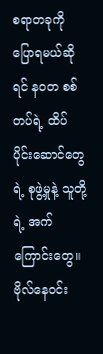စရာတခုကို ပြောရမယ်ဆိုရင် နဝတ စစ်တပ်ရဲ့ ထိပ်ပိုင်းဆောင်တွေရဲ့ စုဖွဲ့မှုနဲ့ သူတို့ရဲ့ အက်ကြောင်းတွေ။ ဗိုလ်နေဝင်း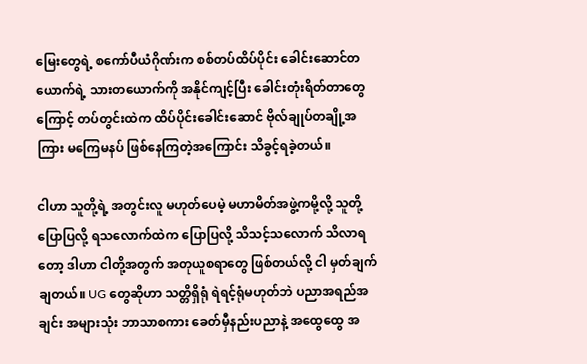မြေးတွေရဲ့ စကော်ပီယံဂိုဏ်းက စစ်တပ်ထိပ်ပိုင်း ခေါင်းဆောင်တယောက်ရဲ့ သားတယောက်ကို အနိုင်ကျင့်ပြီး ခေါင်းတုံးရိတ်တာတွေကြောင့် တပ်တွင်းထဲက ထိပ်ပိုင်းခေါင်းဆောင် ဗိုလ်ချုပ်တချို့အကြား မကြေမနပ် ဖြစ်နေကြတဲ့အကြောင်း သိခွင့်ရခဲ့တယ်။

ငါဟာ သူတို့ရဲ့ အတွင်းလူ မဟုတ်ပေမဲ့ မဟာမိတ်အဖွဲ့ကမို့လို့ သူတို့ ပြောပြလို့ ရသလောက်ထဲက ပြောပြလို့ သိသင့်သလောက် သိလာရတော့ ဒါဟာ ငါတို့အတွက် အတုယူစရာတွေ ဖြစ်တယ်လို့ ငါ မှတ်ချက်ချတယ်။ UG တွေဆိုဟာ သတ္တိရှိရုံ ရဲရင့်ရုံမဟုတ်ဘဲ ပညာအရည်အချင်း အများသုံး ဘာသာစကား ခေတ်မှီနည်းပညာနဲ့ အထွေထွေ အ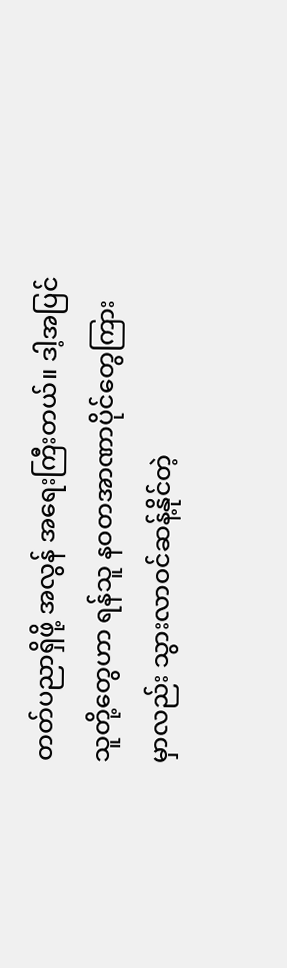တတ်ပညာရှိဖို့ အလွန် အရေးကြီးတယ်။ ဒါ့အပြင် သူတို့တွေဟာ ရန်သူ နဝတအာဏာပိုင်တွေကြားမှာလည်း သွားလာဝင်ဆန့်နိုင်တဲ့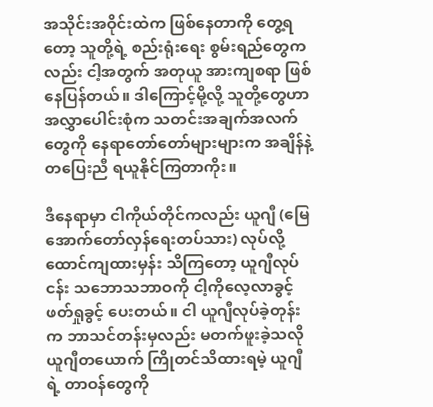အသိုင်းအဝိုင်းထဲက ဖြစ်နေတာကို တွေ့ရတော့ သူတို့ရဲ့ စည်းရုံးရေး စွမ်းရည်တွေကလည်း ငါ့အတွက် အတုယူ အားကျစရာ ဖြစ်နေပြန်တယ်။ ဒါကြောင့်မို့လို့ သူတို့တွေဟာ အလွှာပေါင်းစုံက သတင်းအချက်အလက်တွေကို နေရာတော်တော်များများက အချိန်နဲ့တပြေးညီ ရယူနိုင်ကြတာကိုး။

ဒီနေရာမှာ ငါကိုယ်တိုင်ကလည်း ယူဂျီ (မြေအောက်တော်လှန်ရေးတပ်သား) လုပ်လို့ ထောင်ကျထားမှန်း သိကြတော့ ယူဂျီလုပ်ငန်း သဘောသဘာဝကို ငါ့ကိုလေ့လာခွင့် ဖတ်ရှုခွင့် ပေးတယ်။ ငါ ယူဂျီလုပ်ခဲ့တုန်းက ဘာသင်တန်းမှလည်း မတက်ဖူးခဲ့သလို ယူဂျီတယောက် ကြိုတင်သိထားရမဲ့ ယူဂျီရဲ့ တာဝန်တွေကို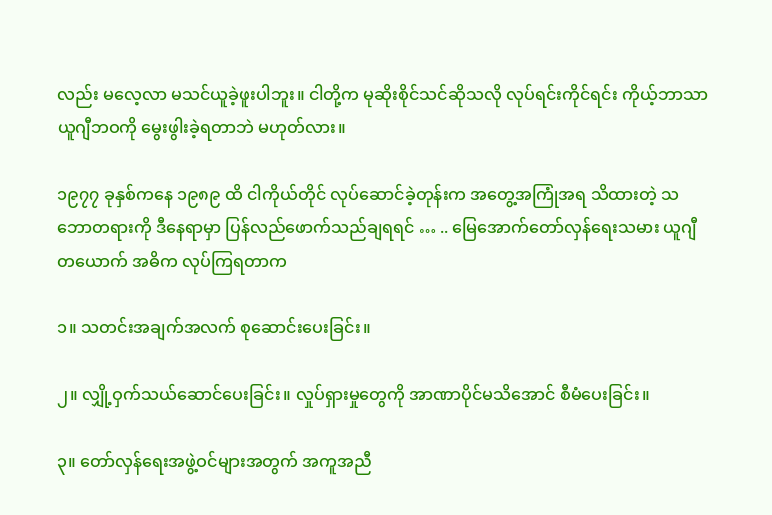လည်း မလေ့လာ မသင်ယူခဲ့ဖူးပါဘူး။ ငါတို့က မုဆိုးစိုင်သင်ဆိုသလို လုပ်ရင်းကိုင်ရင်း ကိုယ့်ဘာသာ ယူဂျီဘဝကို မွေးဖွါးခဲ့ရတာဘဲ မဟုတ်လား။

၁၉၇၇ ခုနှစ်ကနေ ၁၉၈၉ ထိ ငါကိုယ်တိုင် လုပ်ဆောင်ခဲ့တုန်းက အတွေ့အကြုံအရ သိထားတဲ့ သဘောတရားကို ဒီနေရာမှာ ပြန်လည်ဖောက်သည်ချရရင် … .. မြေအောက်တော်လှန်ရေးသမား ယူဂျီတယောက် အဓိက လုပ်ကြရတာက

၁။ သတင်းအချက်အလက် စုဆောင်းပေးခြင်း။

၂။ လျှို့ဝှက်သယ်ဆောင်ပေးခြင်း။ လှုပ်ရှားမှုတွေကို အာဏာပိုင်မသိအောင် စီမံပေးခြင်း။

၃။ တော်လှန်ရေးအဖွဲ့ဝင်များအတွက် အကူအညီ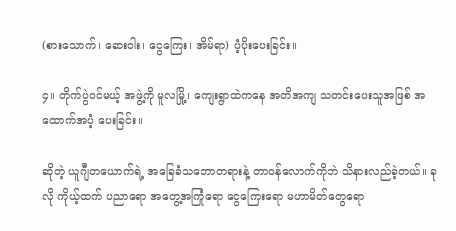(စားသောက်၊ ဆေးဝါး၊ ငွေကြေး၊ အိမ်ရာ) ပံ့ပိုးပေးခြင်း။

၄။ တိုက်ပွဲဝင်မယ့် အဖွဲ့ကို မူလမြို့၊ ကျေးရွာထဲကနေ အတိအကျ သတင်းပေးသူအဖြစ် အထောက်အပံ့ ပေးခြင်း။

ဆိုတဲ့ ယူဂျီတယောက်ရဲ့ အခြေခံသဘောတရားနဲ့ တာဝန်လောက်ကိုဘဲ သိနားလည်ခဲ့တယ်။ ခုလို ကိုယ့်ထက် ပညာရော အတွေ့အကြုံရော ငွေကြေးရော မဟာမိတ်တွေရော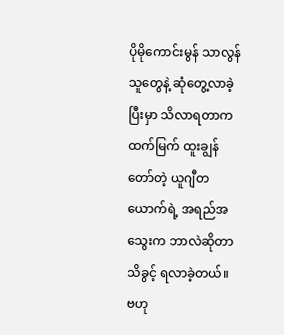ပိုမိုကောင်းမွန် သာလွန်သူတွေနဲ့ ဆုံတွေ့လာခဲ့ပြီးမှာ သိလာရတာက ထက်မြက် ထူးချွန် တော်တဲ့ ယူဂျီတယောက်ရဲ့ အရည်အသွေးက ဘာလဲဆိုတာ သိခွင့် ရလာခဲ့တယ်။ ဗဟု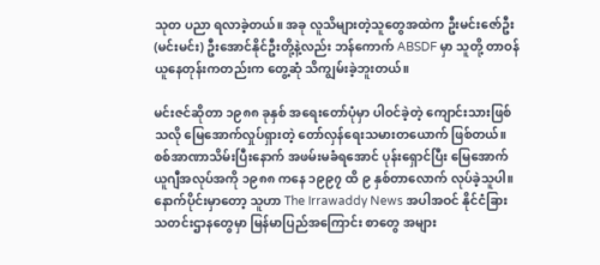သုတ ပညာ ရလာခဲ့တယ်။ အခု လူသိများတဲ့သူတွေအထဲက ဦးမင်းဇော်ဦး (မင်းမင်း) ဦးအောင်နိုင်ဦးတို့နဲ့လည်း ဘန်ကောက် ABSDF မှာ သူတို့ တာဝန်ယူနေတုန်းကတည်းက တွေ့ဆုံ သိကျွမ်းခဲ့ဘူးတယ်။

မင်းဇင်ဆိုတာ ၁၉၈၈ ခုနှစ် အရေးတော်ပုံမှာ ပါဝင်ခဲ့တဲ့ ကျောင်းသားဖြစ်သလို မြေအောက်လှုပ်ရှားတဲ့ တော်လှန်ရေးသမားတယောက် ဖြစ်တယ်။ စစ်အာဏာသိမ်းပြီးနောက် အဖမ်းမခံရအောင် ပုန်းရှောင်ပြီး မြေအောက် ယူဂျီအလုပ်အကို ၁၉၈၈ ကနေ ၁၉၉၇ ထိ ၉ နှစ်တာလောက် လုပ်ခဲ့သူပါ။ နောက်ပိုင်းမှာတော့ သူဟာ The Irrawaddy News အပါအဝင် နိုင်ငံခြား သတင်းဌာနတွေမှာ မြန်မာပြည်အကြောင်း စာတွေ အများ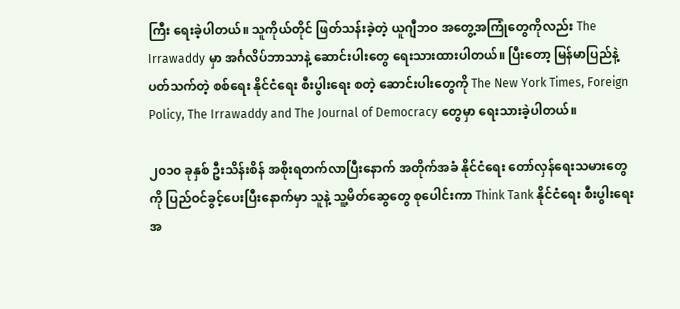ကြီး ရေးခဲ့ပါတယ်။ သူကိုယ်တိုင် ဖြတ်သန်းခဲ့တဲ့ ယူဂျီဘဝ အတွေ့အကြုံတွေကိုလည်း The Irrawaddy မှာ အင်္ဂလိပ်ဘာသာနဲ့ ဆောင်းပါးတွေ ရေးသားထားပါတယ်။ ပြီးတော့ မြန်မာပြည်နဲ့ ပတ်သက်တဲ့ စစ်ရေး နိုင်ငံရေး စီးပွါးရေး စတဲ့ ဆောင်းပါးတွေကို The New York Times, Foreign Policy, The Irrawaddy and The Journal of Democracy တွေမှာ ရေးသားခဲ့ပါတယ်။

၂၀၁၀ ခုနှစ် ဦးသိန်းစိန် အစိုးရတက်လာပြီးနောက် အတိုက်အခံ နိုင်ငံရေး တော်လှန်ရေးသမားတွေကို ပြည်ဝင်ခွင့်ပေးပြီးနောက်မှာ သူနဲ့ သူ့မိတ်ဆွေတွေ စုပေါင်းကာ Think Tank နိုင်ငံရေး စီးပွါးရေး အ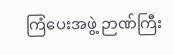ကြံပေးအဖွဲ့ ဉာဏ်ကြီး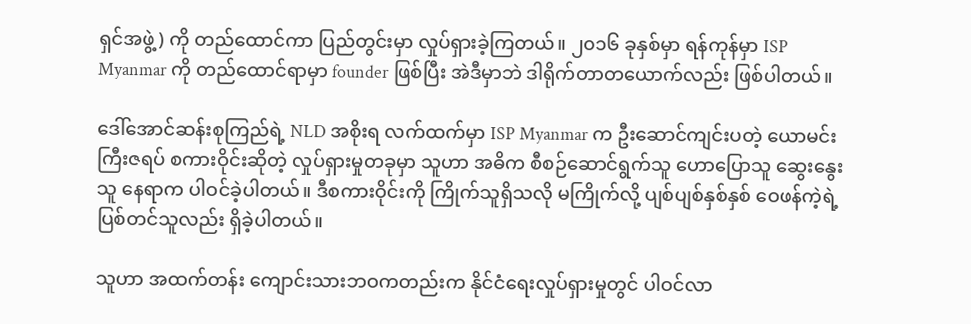ရှင်အဖွဲ့) ကို တည်ထောင်ကာ ပြည်တွင်းမှာ လှုပ်ရှားခဲ့ကြတယ်။ ၂၀၁၆ ခုနှစ်မှာ ရန်ကုန်မှာ ISP Myanmar ကို တည်ထောင်ရာမှာ founder ဖြစ်ပြီး အဲဒီမှာဘဲ ဒါရိုက်တာတယောက်လည်း ဖြစ်ပါတယ်။

ဒေါ်အောင်ဆန်းစုကြည်ရဲ့ NLD အစိုးရ လက်ထက်မှာ ISP Myanmar က ဦးဆောင်ကျင်းပတဲ့ ယောမင်းကြီးဇရပ် စကားဝိုင်းဆိုတဲ့ လှုပ်ရှားမှုတခုမှာ သူဟာ အဓိက စီစဉ်ဆောင်ရွက်သူ ဟောပြောသူ ဆွေးနွေးသူ နေရာက ပါဝင်ခဲ့ပါတယ်။ ဒီစကားဝိုင်းကို ကြိုက်သူရှိသလို မကြိုက်လို့ ပျစ်ပျစ်နှစ်နှစ် ဝေဖန်ကဲ့ရဲ့ ပြစ်တင်သူလည်း ရှိခဲ့ပါတယ်။

သူဟာ အထက်တန်း ကျောင်းသားဘဝကတည်းက နိုင်ငံရေးလှုပ်ရှားမှုတွင် ပါဝင်လာ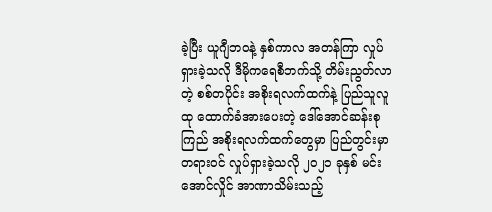ခဲ့ပြီး ယူဂျီဘဝနဲ့ နှစ်ကာလ အတန်ကြာ လှုပ်ရှားခဲ့သလို ဒီမိုကရေစီဘက်သို့ တိမ်းညွတ်လာတဲ့ စစ်တပိုင်း အစိုးရလက်ထက်နဲ့ ပြည်သူလူထု ထောက်ခံအားပေးတဲ့ ဒေါ်အောင်ဆန်းစုကြည် အစိုးရလက်ထက်တွေမှာ ပြည်တွင်းမှာ တရားဝင် လှုပ်ရှားခဲ့သလို ၂၀၂၁ ခုနှစ် မင်းအောင်လှိုင် အာဏာသိမ်းသည့်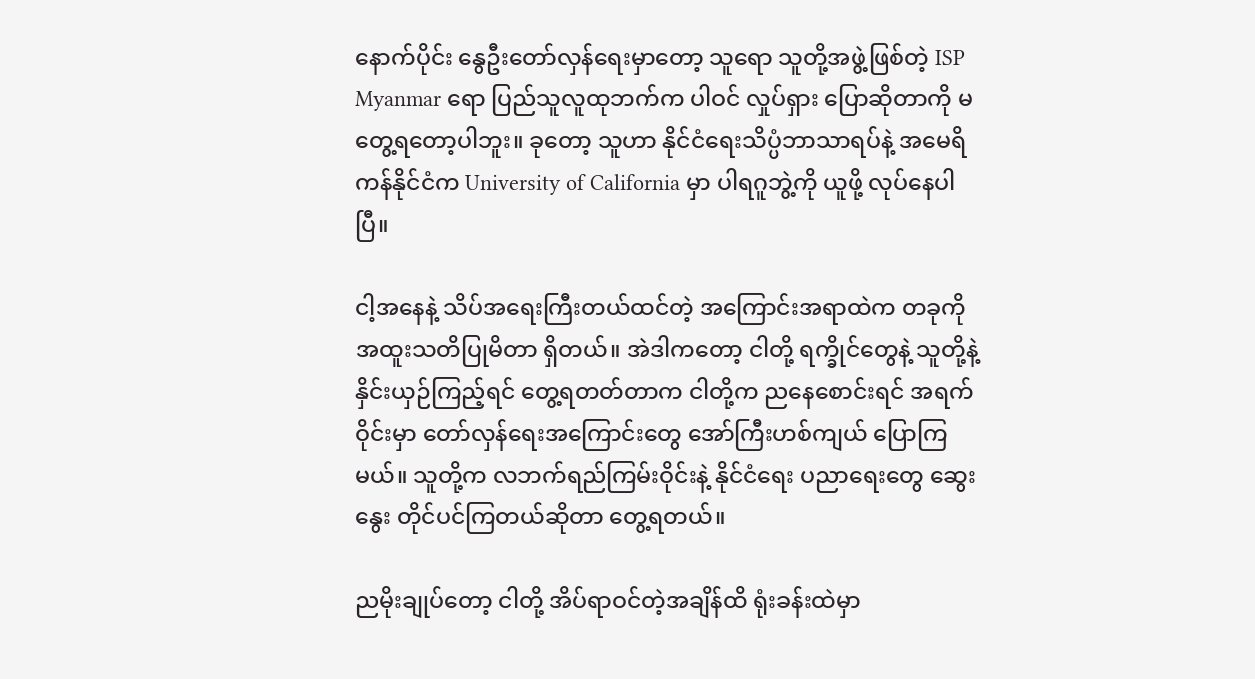နောက်ပိုင်း နွေဦးတော်လှန်ရေးမှာတော့ သူရော သူတို့အဖွဲ့ဖြစ်တဲ့ ISP Myanmar ရော ပြည်သူလူထုဘက်က ပါဝင် လှုပ်ရှား ပြောဆိုတာကို မတွေ့ရတော့ပါဘူး။ ခုတော့ သူဟာ နိုင်ငံရေးသိပ္ပံဘာသာရပ်နဲ့ အမေရိကန်နိုင်ငံက University of California မှာ ပါရဂူဘွဲ့ကို ယူဖို့ လုပ်နေပါပြီ။

ငါ့အနေနဲ့ သိပ်အရေးကြီးတယ်ထင်တဲ့ အကြောင်းအရာထဲက တခုကို အထူးသတိပြုမိတာ ရှိတယ်။ အဲဒါကတော့ ငါတို့ ရက္ခိုင်တွေနဲ့ သူတို့နဲ့ နှိင်းယှဉ်ကြည့်ရင် တွေ့ရတတ်တာက ငါတို့က ညနေစောင်းရင် အရက်ဝိုင်းမှာ တော်လှန်ရေးအကြောင်းတွေ အော်ကြီးဟစ်ကျယ် ပြောကြမယ်။ သူတို့က လဘက်ရည်ကြမ်းဝိုင်းနဲ့ နိုင်ငံရေး ပညာရေးတွေ ဆွေးနွေး တိုင်ပင်ကြတယ်ဆိုတာ တွေ့ရတယ်။

ညမိုးချုပ်တော့ ငါတို့ အိပ်ရာဝင်တဲ့အချိန်ထိ ရုံးခန်းထဲမှာ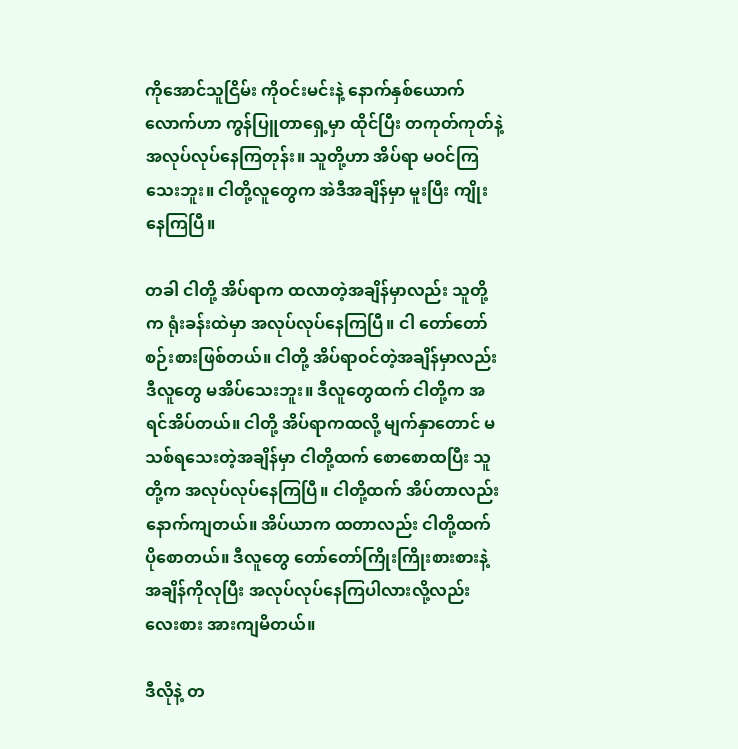ကိုအောင်သူငြိမ်း ကိုဝင်းမင်းနဲ့ နောက်နှစ်ယောက်လောက်ဟာ ကွန်ပြူတာရှေ့မှာ ထိုင်ပြီး တကုတ်ကုတ်နဲ့ အလုပ်လုပ်နေကြတုန်း။ သူတို့ဟာ အိပ်ရာ မဝင်ကြသေးဘူး။ ငါတို့လူတွေက အဲဒီအချိန်မှာ မူးပြီး ကျိုးနေကြပြီ။

တခါ ငါတို့ အိပ်ရာက ထလာတဲ့အချိန်မှာလည်း သူတို့က ရုံးခန်းထဲမှာ အလုပ်လုပ်နေကြပြီ။ ငါ တော်တော် စဉ်းစားဖြစ်တယ်။ ငါတို့ အိပ်ရာဝင်တဲ့အချိန်မှာလည်း ဒီလူတွေ မအိပ်သေးဘူး။ ဒီလူတွေထက် ငါတို့က အရင်အိပ်တယ်။ ငါတို့ အိပ်ရာကထလို့ မျက်နှာတောင် မသစ်ရသေးတဲ့အချိန်မှာ ငါတို့ထက် စောစောထပြီး သူတို့က အလုပ်လုပ်နေကြပြီ။ ငါတို့ထက် အိပ်တာလည်း နောက်ကျတယ်။ အိပ်ယာက ထတာလည်း ငါတို့ထက် ပိုစောတယ်။ ဒီလူတွေ တော်တော်ကြိုးကြိုးစားစားနဲ့ အချိန်ကိုလုပြီး အလုပ်လုပ်နေကြပါလားလို့လည်း လေးစား အားကျမိတယ်။

ဒီလိုနဲ့ တ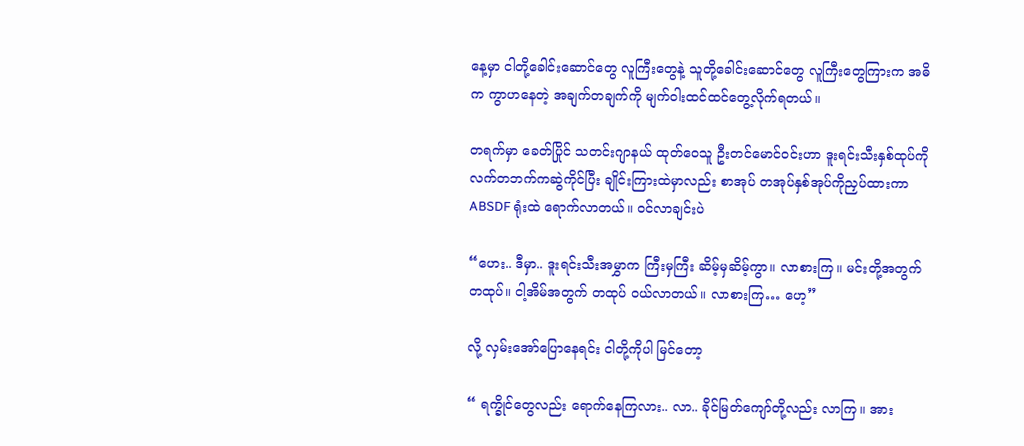နေ့မှာ ငါတို့ခေါင်းဆောင်တွေ လူကြီးတွေနဲ့ သူတို့ခေါင်းဆောင်တွေ လူကြီးတွေကြားက အဓိက ကွာဟနေတဲ့ အချက်တချက်ကို မျက်ဝါးထင်ထင်တွေ့လိုက်ရတယ်။

တရက်မှာ ခေတ်ပြိုင် သတင်းဂျာနယ် ထုတ်ဝေသူ ဦးတင်မောင်ဝင်းဟာ ဒူးရင်းသီးနှစ်ထုပ်ကို လက်တဘက်ကဆွဲကိုင်ပြီး ချိုင်းကြားထဲမှာလည်း စာအုပ် တအုပ်နှစ်အုပ်ကိုညှပ်ထားကာ ABSDF ရုံးထဲ ရောက်လာတယ်။ ဝင်လာချင်းပဲ

“ဟေး.. ဒီမှာ.. ဒူးရင်းသီးအမွှာက ကြီးမှကြီး ဆိမ့်မှဆိမ့်ကွာ။ လာစားကြ။ မင်းတို့အတွက် တထုပ်။ ငါ့အိမ်အတွက် တထုပ် ဝယ်လာတယ်။ လာစားကြ… ဟေ့”

လို့ လှမ်းအော်ပြောနေရင်း ငါတို့ကိုပါ မြင်တော့

“ ရက္ခိုင်တွေလည်း ရောက်နေကြလား.. လာ.. ခိုင်မြတ်ကျော်တို့လည်း လာကြ။ အား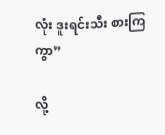လုံး ဒူးရင်းသီး စားကြကွာ”

လို့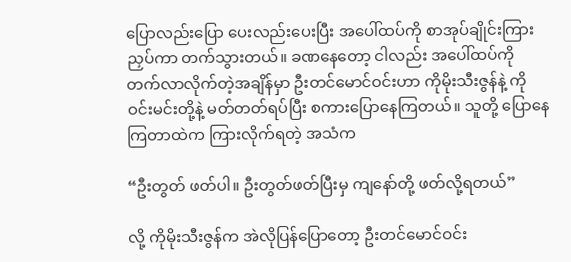ပြောလည်းပြော ပေးလည်းပေးပြီး အပေါ်ထပ်ကို စာအုပ်ချိုင်းကြားညှပ်ကာ တက်သွားတယ်။ ခဏနေတော့ ငါလည်း အပေါ်ထပ်ကို တက်လာလိုက်တဲ့အချိန်မှာ ဦးတင်မောင်ဝင်းဟာ ကိုမိုးသီးဇွန်နဲ့ ကိုဝင်းမင်းတို့နဲ့ မတ်တတ်ရပ်ပြီး စကားပြောနေကြတယ်။ သူတို့ ပြောနေကြတာထဲက ကြားလိုက်ရတဲ့ အသံက

“ဦးတွတ် ဖတ်ပါ။ ဦးတွတ်ဖတ်ပြီးမှ ကျနော်တို့ ဖတ်လို့ရတယ်”

လို့ ကိုမိုးသီးဇွန်က အဲလိုပြန်ပြောတော့ ဦးတင်မောင်ဝင်း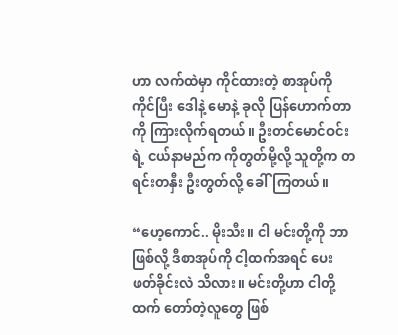ဟာ လက်ထဲမှာ ကိုင်ထားတဲ့ စာအုပ်ကို ကိုင်ပြီး ဒေါနဲ့ မောနဲ့ ခုလို ပြန်ဟောက်တာကို ကြားလိုက်ရတယ်။ ဦးတင်မောင်ဝင်းရဲ့ ငယ်နာမည်က ကိုတွတ်မို့လို့ သူတို့က တရင်းတနှီး ဦးတွတ်လို့ ခေါ်ကြတယ်။

“ဟေ့ကောင်.. မိုးသီး။ ငါ မင်းတို့ကို ဘာဖြစ်လို့ ဒီစာအုပ်ကို ငါ့ထက်အရင် ပေးဖတ်ခိုင်းလဲ သိလား။ မင်းတို့ဟာ ငါတို့ထက် တော်တဲ့လူတွေ ဖြစ်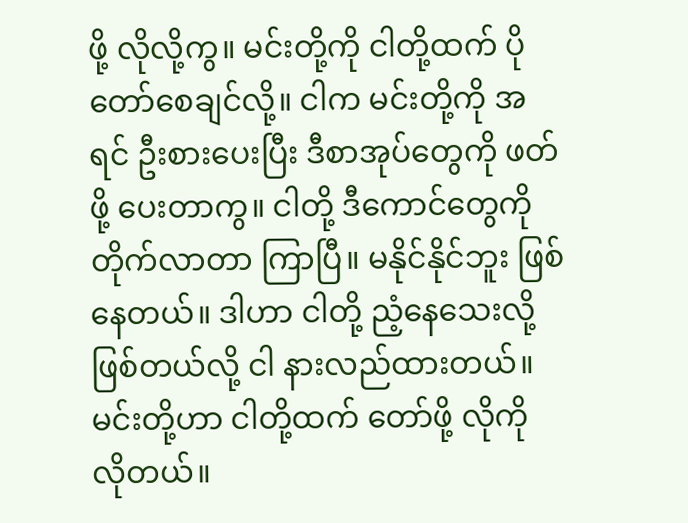ဖို့ လိုလို့ကွ။ မင်းတို့ကို ငါတို့ထက် ပိုတော်စေချင်လို့။ ငါက မင်းတို့ကို အရင် ဦးစားပေးပြီး ဒီစာအုပ်တွေကို ဖတ်ဖို့ ပေးတာကွ။ ငါတို့ ဒီကောင်တွေကို တိုက်လာတာ ကြာပြီ။ မနိုင်နိုင်ဘူး ဖြစ်နေတယ်။ ဒါဟာ ငါတို့ ညံ့နေသေးလို့ ဖြစ်တယ်လို့ ငါ နားလည်ထားတယ်။ မင်းတို့ဟာ ငါတို့ထက် တော်ဖို့ လိုကို လိုတယ်။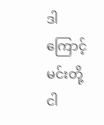ဒါကြောင့် မင်းတို့ ငါ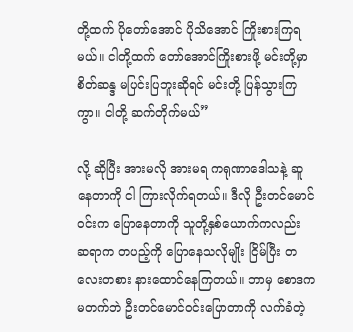တို့ထက် ပိုတော်အောင် ပိုသိအောင် ကြိုးစားကြရမယ်။ ငါတို့ထက် တော်အောင်ကြိုးစားဖို့ မင်းတို့မှာ စိတ်ဆန္ဒ မပြင်းပြဘူးဆိုရင် မင်းတို့ ပြန်သွားကြကွာ။ ငါတို့ ဆက်တိုက်မယ်”

လို့ ဆိုပြီး အားမလို အားမရ ကရုဏာဒေါသနဲ့ ဆူနေတာကို ငါ ကြားလိုက်ရတယ်။ ဒီလို ဦးတင်မောင်ဝင်းက ပြောနေတာကို သူတို့နှစ်ယောက်ကလည်း ဆရာက တပည့်ကို ပြောနေသလိုမျိုး ငြိမ်ပြီး တလေးတစား နားထောင်နေကြတယ်။ ဘာမှ စောဒကမတက်ဘဲ ဦးတင်မောင်ဝင်းပြောတာကို လက်ခံတဲ့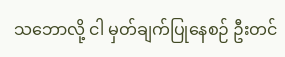သဘောလို့ ငါ မှတ်ချက်ပြုနေစဉ် ဦးတင်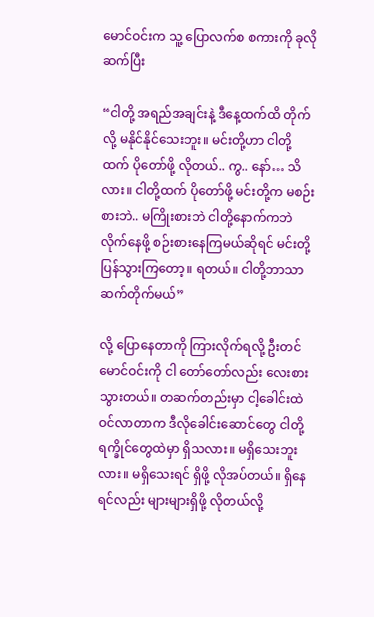မောင်ဝင်းက သူ့ ပြောလက်စ စကားကို ခုလို ဆက်ပြီး

“ငါတို့ အရည်အချင်းနဲ့ ဒီနေ့ထက်ထိ တိုက်လို့ မနိုင်နိုင်သေးဘူး။ မင်းတို့ဟာ ငါတို့ထက် ပိုတော်ဖို့ လိုတယ်.. ကွ.. နော်… သိလား။ ငါတို့ထက် ပိုတော်ဖို့ မင်းတို့က မစဉ်းစားဘဲ.. မကြိုးစားဘဲ ငါတို့နောက်ကဘဲ လိုက်နေဖို့ စဉ်းစားနေကြမယ်ဆိုရင် မင်းတို့ ပြန်သွားကြတော့။ ရတယ်။ ငါတို့ဘာသာ ဆက်တိုက်မယ်”

လို့ ပြောနေတာကို ကြားလိုက်ရလို့ ဦးတင်မောင်ဝင်းကို ငါ တော်တော်လည်း လေးစားသွားတယ်။ တဆက်တည်းမှာ ငါ့ခေါင်းထဲဝင်လာတာက ဒီလိုခေါင်းဆောင်တွေ ငါတို့ ရက္ခိုင်တွေထဲမှာ ရှိသလား။ မရှိသေးဘူးလား။ မရှိသေးရင် ရှိဖို့ လိုအပ်တယ်။ ရှိနေရင်လည်း များများရှိဖို့ လိုတယ်လို့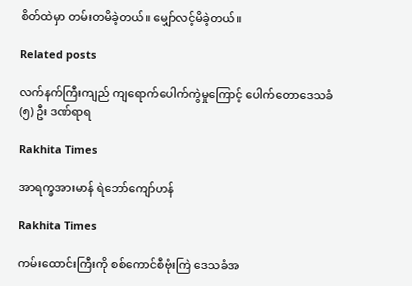စိတ်ထဲမှာ တမ်းတမိခဲ့တယ်။ မျှော်လင့်မိခဲ့တယ်။

Related posts

လက်နက်ကြီးကျည် ကျရောက်ပေါက်ကွဲမှုကြောင့် ပေါက်တောဒေသခံ (၅) ဦး ဒဏ်ရာရ

Rakhita Times

အာရက္ခအားမာန် ရဲဘော်ကျော်ဟန်

Rakhita Times

ကမ်းထောင်းကြီးကို စစ်ကောင်စီဗုံးကြဲ ဒေသခံအ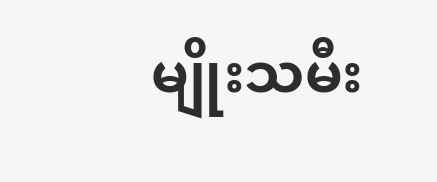မျိုးသမီး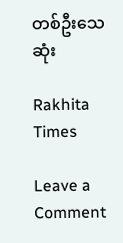တစ်ဦးသေဆုံး

Rakhita Times

Leave a Comment